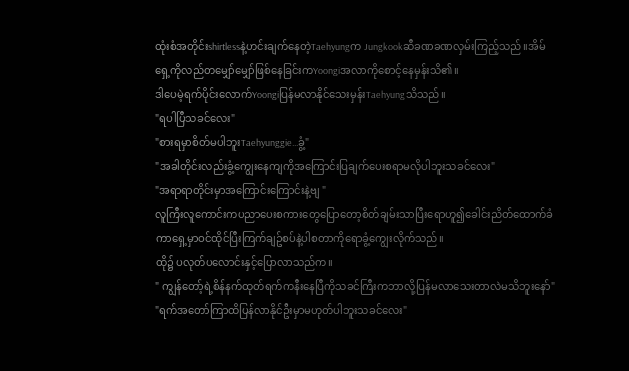ထုံးစံအတိုင်းshirtlessနဲ့ဟင်းချက်နေတဲ့Taehyungက Jungkookဆီခဏခဏလှမ်းကြည့်သည်။အိမ်ရှေ့ကိုလည်တမျှော်မျှော်ဖြစ်နေခြင်းကYoongiအလာကိုစောင့်နေမှန်းသိ၏။
ဒါပေမဲ့ရက်ပိုင်းလောက်Yoongiပြန်မလာနိုင်သေးမှန်းTaehyungသိသည်။
"ရပါပြီသခင်လေး"
"စားရမှာစိတ်မပါဘူးTaehyunggie...ခွံ့"
"အခါတိုင်းလည်းခွံ့ကျွေးနေကျကိုအကြောင်းပြချက်ပေးစရာမလိုပါဘူးသခင်လေး"
"အရာရာတိုင်းမှာအကြောင်းကြောင်းနဲ့ဗျ "
လူကြီးလူကောင်းကပညာပေးစကားတွေပြောတော့စိတ်ချမ်းသာပြီးရောဟူ၍ခေါင်းညိတ်ထောက်ခံကာရှေ့မှာဝင်ထိုင်ပြီးကြက်ချဥ်စပ်နဲ့ပါစတာကိုရောခွံ့ကျွေးလိုက်သည်။
ထို၌ ပလုတ်ပလောင်းနှင့်ပြောလာသည်က။
" ကျွန်တော့်ရဲ့စိန်နက်ထုတ်ရက်ကနီးနေပြီကိုသခင်ကြီးကဘာလို့ပြန်မလာသေးတာလဲမသိဘူးနော်"
"ရက်အတော်ကြာထိပြန်လာနိုင်ဦးမှာမဟုတ်ပါဘူးသခင်လေး"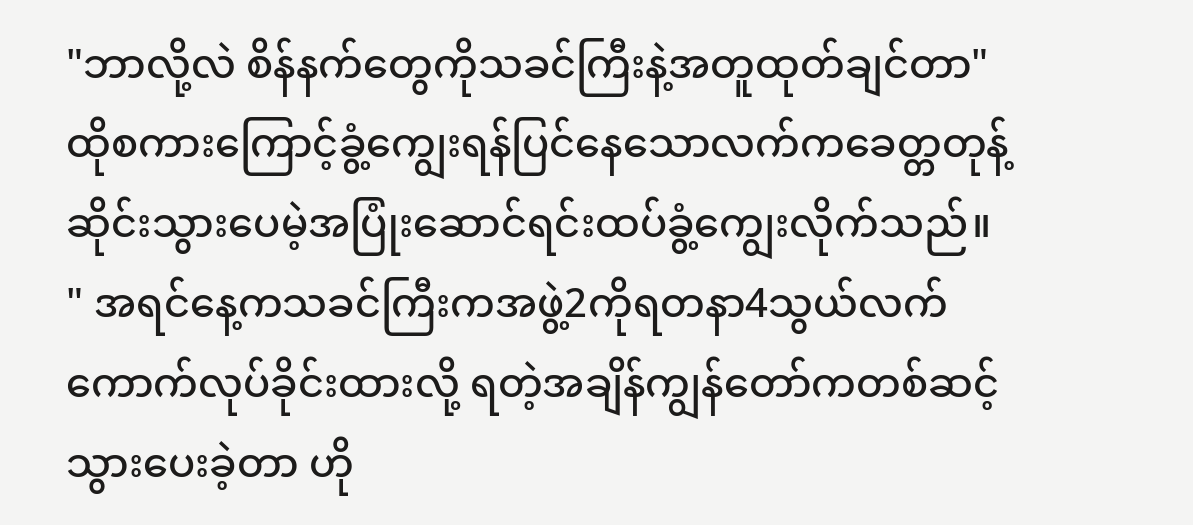"ဘာလို့လဲ စိန်နက်တွေကိုသခင်ကြီးနဲ့အတူထုတ်ချင်တာ"
ထိုစကားကြောင့်ခွံ့ကျွေးရန်ပြင်နေသောလက်ကခေတ္တတုန့်ဆိုင်းသွားပေမဲ့အပြုံးဆောင်ရင်းထပ်ခွံ့ကျွေးလိုက်သည်။
" အရင်နေ့ကသခင်ကြီးကအဖွဲ့2ကိုရတနာ4သွယ်လက်ကောက်လုပ်ခိုင်းထားလို့ ရတဲ့အချိန်ကျွန်တော်ကတစ်ဆင့်သွားပေးခဲ့တာ ဟို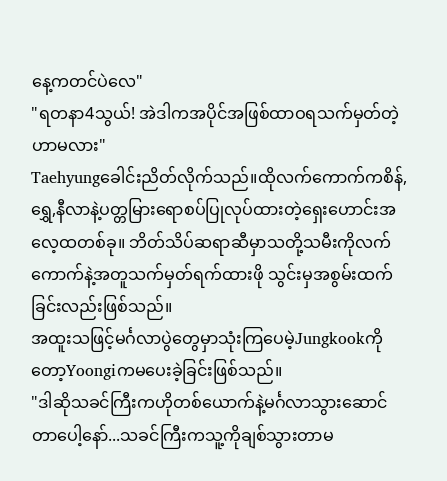နေ့ကတင်ပဲလေ"
"ရတနာ4သွယ်! အဲဒါကအပိုင်အဖြစ်ထာဝရသက်မှတ်တဲ့ဟာမလား"
Taehyungခေါင်းညိတ်လိုက်သည်။ထိုလက်ကောက်ကစိန်,ရွှေ,နီလာနဲ့ပတ္တမြားရောစပ်ပြုလုပ်ထားတဲ့ရှေးဟောင်းအလေ့ထတစ်ခု။ ဘိတ်သိပ်ဆရာဆီမှာသတို့သမီးကိုလက်ကောက်နဲ့အတူသက်မှတ်ရက်ထားဖို သွင်းမှအစွမ်းထက်ခြင်းလည်းဖြစ်သည်။
အထူးသဖြင့်မင်္ဂလာပွဲတွေမှာသုံးကြပေမဲ့Jungkookကိုတော့Yoongiကမပေးခဲ့ခြင်းဖြစ်သည်။
"ဒါဆိုသခင်ကြီးကဟိုတစ်ယောက်နဲ့မင်္ဂလာသွားဆောင်တာပေါ့နော်...သခင်ကြီးကသူ့ကိုချစ်သွားတာမ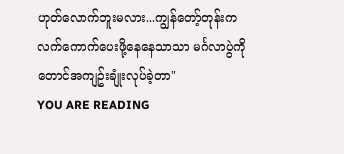ဟုတ်လောက်ဘူးမလား...ကျွန်တော့်တုန်းကလက်ကောက်ပေးဖို့နေနေသာသာ မင်္ဂလာပွဲကိုတောင်အကျဥ်းချုံးလုပ်ခဲ့တာ"
YOU ARE READING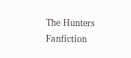The Hunters
Fanfiction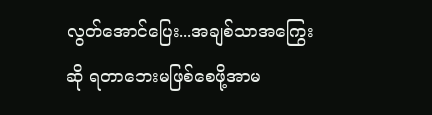လွတ်အောင်ပြေး...အချစ်သာအကြွေးဆို ရတာဘေးမဖြစ်စေဖို့အာမ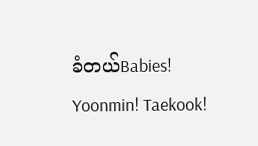ခံတယ်Babies! Yoonmin! Taekook!